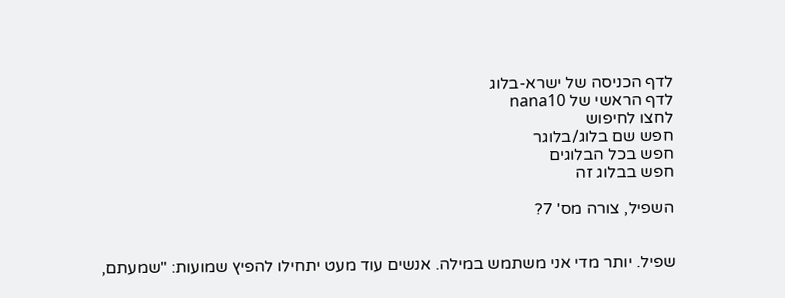לדף הכניסה של ישרא-בלוג
לדף הראשי של nana10
לחצו לחיפוש
חפש שם בלוג/בלוגר
חפש בכל הבלוגים
חפש בבלוג זה

השפיל, צורה מס' 7?


שפיל. יותר מדי אני משתמש במילה. אנשים עוד מעט יתחילו להפיץ שמועות: "שמעתם,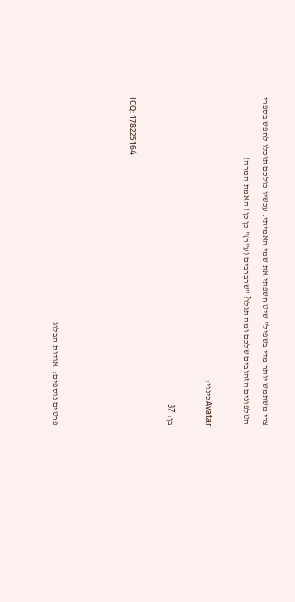צרי משתמש יותר מדי בשפיל" שיט חשפתי את שמי האמיתי. עכשיו כולכם תוכלו לחפש בספרי הטלפונים הזהובים שלכם ומה תגלו? "שרברבים (ע"ר)" כן כן! האמת המרה!

Avatarכינוי:

בן: 37

ICQ: 178225164



פרטים נוספים:  אודות הבלוג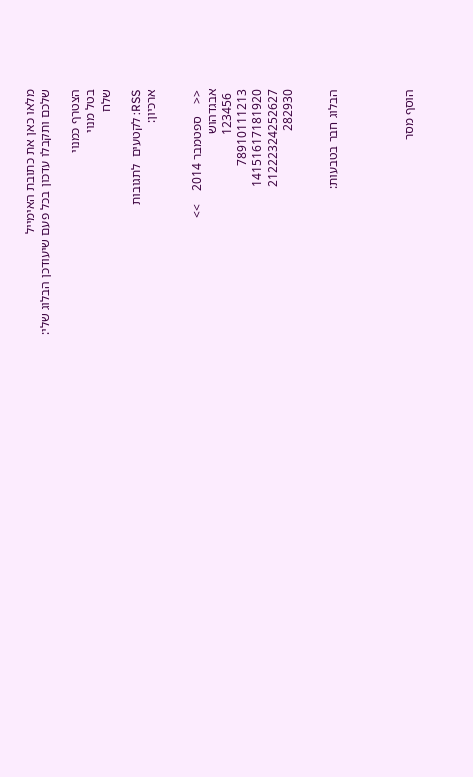מלאו כאן את כתובת האימייל
שלכם ותקבלו עדכון בכל פעם שיעודכן הבלוג שלי:

הצטרף כמנוי
בטל מנוי
שלח

RSS: לקטעים  לתגובות
ארכיון:


<<    ספטמבר 2014    >>
אבגדהוש
 123456
78910111213
14151617181920
21222324252627
282930


הבלוג חבר בטבעות:




הוסף מסר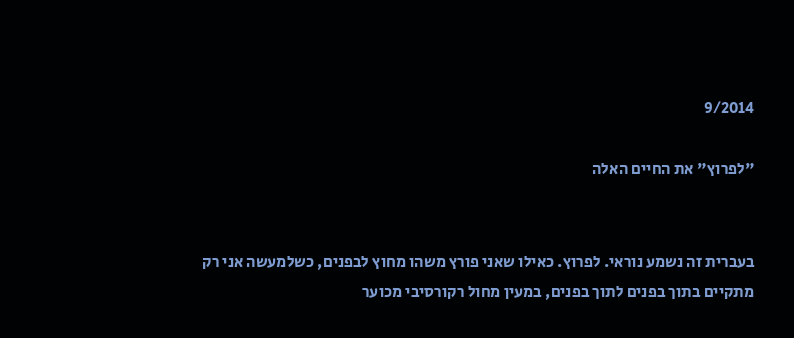9/2014

"לפרוץ" את החיים האלה


בעברית זה נשמע נוראי. לפרוץ. כאילו שאני פורץ משהו מחוץ לבפנים, כשלמעשה אני רק מתקיים בתוך בפנים לתוך בפנים, במעין מחול רקורסיבי מכוער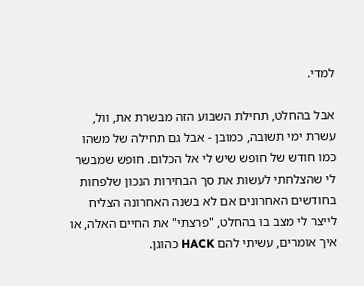למדי.

אבל בהחלט, תחילת השבוע הזה מבשרת את, וול, עשרת ימי תשובה, כמובן - אבל גם תחילה של משהו כמו חודש של חופש שיש לי אל הכלום. חופש שמבשר לי שהצלחתי לעשות את סך הבחירות הנכון שלפחות בחודשים האחרונים אם לא בשנה האחרונה הצליח לייצר לי מצב בו בהחלט, "פרצתי" את החיים האלה, או איך אומרים, עשיתי להם HACK כהוגן.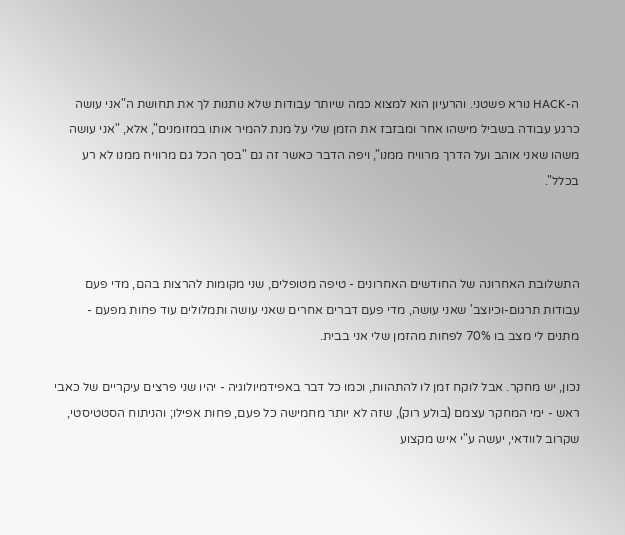ה-HACK נורא פשטני. והרעיון הוא למצוא כמה שיותר עבודות שלא נותנות לך את תחושת ה"אני עושה כרגע עבודה בשביל מישהו אחר ומבזבז את הזמן שלי על מנת להמיר אותו במזומנים", אלא, "אני עושה משהו שאני אוהב ועל הדרך מרוויח ממנו", ויפה הדבר כאשר זה גם "בסך הכל גם מרוויח ממנו לא רע בכלל".



התשלובת האחרונה של החודשים האחרונים - טיפה מטופלים, שני מקומות להרצות בהם, מדי פעם עבודות תרגום-וכיוצב' שאני עושה, מדי פעם דברים אחרים שאני עושה ותמלולים עוד פחות מפעם - מתנים לי מצב בו 70% לפחות מהזמן שלי אני בבית.

נכון, יש מחקר. אבל לוקח זמן לו להתהוות, וכמו כל דבר באפידמיולוגיה - יהיו שני פרצים עיקריים של כאבי ראש - ימי המחקר עצמם (בולע רוק), שזה לא יותר מחמישה כל פעם, פחות אפילו; והניתוח הסטטיסטי, שקרוב לוודאי, יעשה ע"י איש מקצוע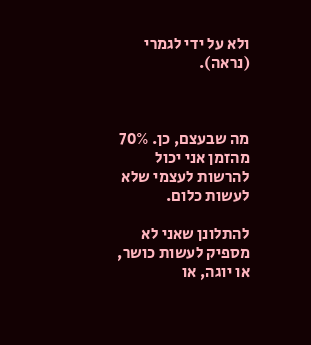ולא על ידי לגמרי (נראה).



מה שבעצם, כן. 70% מהזמן אני יכול להרשות לעצמי שלא לעשות כלום.

להתלונן שאני לא מספיק לעשות כושר, או יוגה, או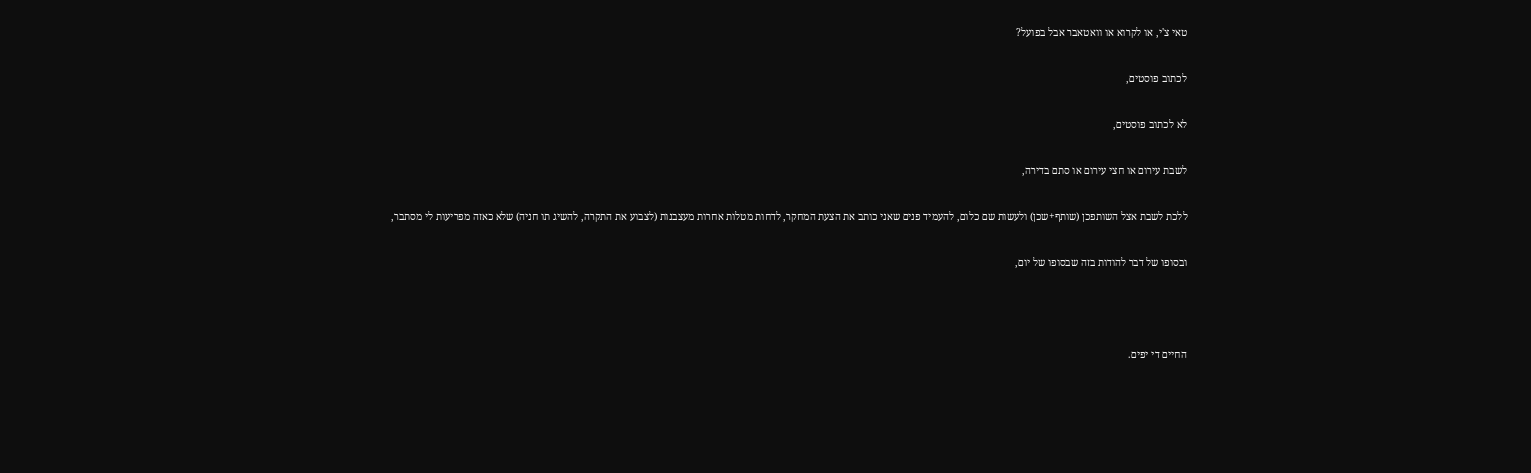טאי צ'י, או לקרוא או וואטאבר אבל בפועל?

לכתוב פוסטים,

לא לכתוב פוסטים,

לשבת עירום או חצי עירום או סתם בדירה,

ללכת לשבת אצל השותפכן (שותף+שכן) ולעשות שם כלום, להעמיד פנים שאני כותב את הצעת המחקר, לדחות מטלות אחרות מעצבנות (לצבוע את התקרה, להשיג תו חניה) שלא כאזה מפריעות לי מסתבר,

ובסופו של דבר להודות בזה שבסופו של יום,



החיים די יפים.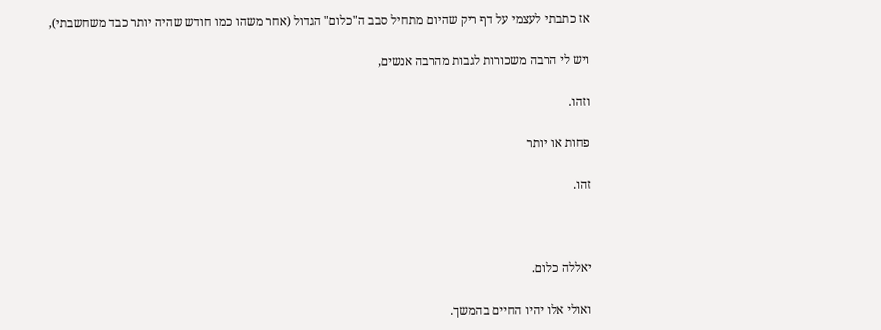אז כתבתי לעצמי על דף ריק שהיום מתחיל סבב ה"כלום" הגדול (אחר משהו כמו חודש שהיה יותר כבד משחשבתי),

ויש לי הרבה משכורות לגבות מהרבה אנשים,

וזהו.

פחות או יותר

זהו.



יאללה כלום.

ואולי אלו יהיו החיים בהמשך.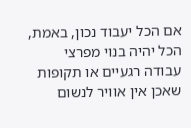אם הכל יעבוד נכון, באמת, הכל יהיה בנוי מפרצי עבודה רגעיים או תקופות שאכן אין אוויר לנשום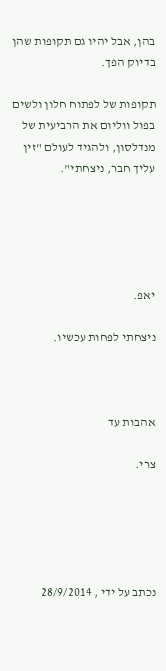בהן, אבל יהיו גם תקופות שהן בדיוק הפך.

תקופות של לפתוח חלון ולשים בפול ווליום את הרביעית של מנדלסון, ולהגיד לעולם "זין עליך חבר, ניצחתי".





יאפ.

ניצחתי לפחות עכשיו.



אהבות עד

צרי.





נכתב על ידי , 28/9/2014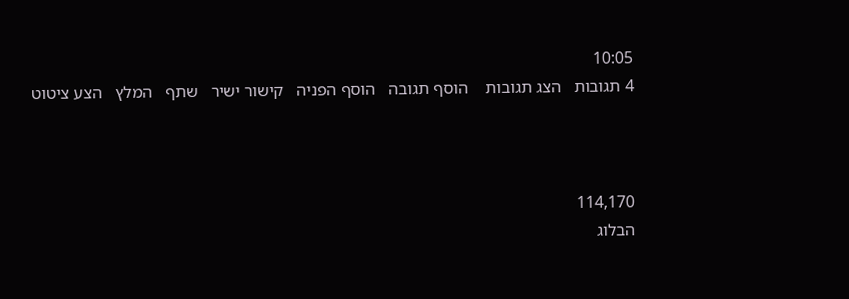10:05
4 תגובות   הצג תגובות    הוסף תגובה   הוסף הפניה   קישור ישיר   שתף   המלץ   הצע ציטוט



114,170
הבלוג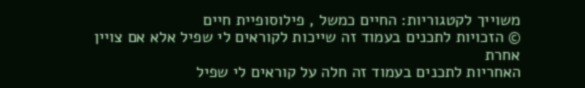משוייך לקטגוריות: החיים כמשל , פילוסופיית חיים
© הזכויות לתכנים בעמוד זה שייכות לקוראים לי שפיל אלא אם צויין אחרת
האחריות לתכנים בעמוד זה חלה על קוראים לי שפיל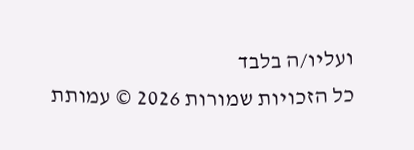ועליו/ה בלבד
כל הזכויות שמורות 2026 © עמותת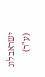ישראבלוג (ע"ר)